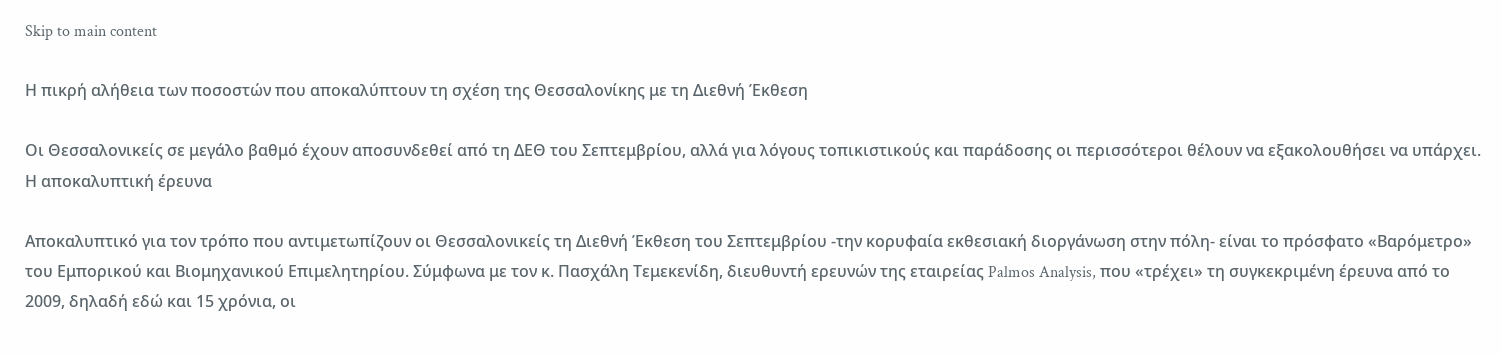Skip to main content

Η πικρή αλήθεια των ποσοστών που αποκαλύπτουν τη σχέση της Θεσσαλονίκης με τη Διεθνή Έκθεση

Οι Θεσσαλονικείς σε μεγάλο βαθμό έχουν αποσυνδεθεί από τη ΔΕΘ του Σεπτεμβρίου, αλλά για λόγους τοπικιστικούς και παράδοσης οι περισσότεροι θέλουν να εξακολουθήσει να υπάρχει. Η αποκαλυπτική έρευνα

Αποκαλυπτικό για τον τρόπο που αντιμετωπίζουν οι Θεσσαλονικείς τη Διεθνή Έκθεση του Σεπτεμβρίου -την κορυφαία εκθεσιακή διοργάνωση στην πόλη- είναι το πρόσφατο «Βαρόμετρο» του Εμπορικού και Βιομηχανικού Επιμελητηρίου. Σύμφωνα με τον κ. Πασχάλη Τεμεκενίδη, διευθυντή ερευνών της εταιρείας Palmos Analysis, που «τρέχει» τη συγκεκριμένη έρευνα από το 2009, δηλαδή εδώ και 15 χρόνια, οι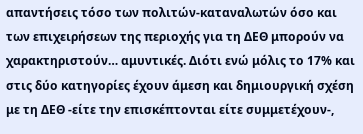απαντήσεις τόσο των πολιτών-καταναλωτών όσο και των επιχειρήσεων της περιοχής για τη ΔΕΘ μπορούν να χαρακτηριστούν… αμυντικές. Διότι ενώ μόλις το 17% και στις δύο κατηγορίες έχουν άμεση και δημιουργική σχέση με τη ΔΕΘ -είτε την επισκέπτονται είτε συμμετέχουν-,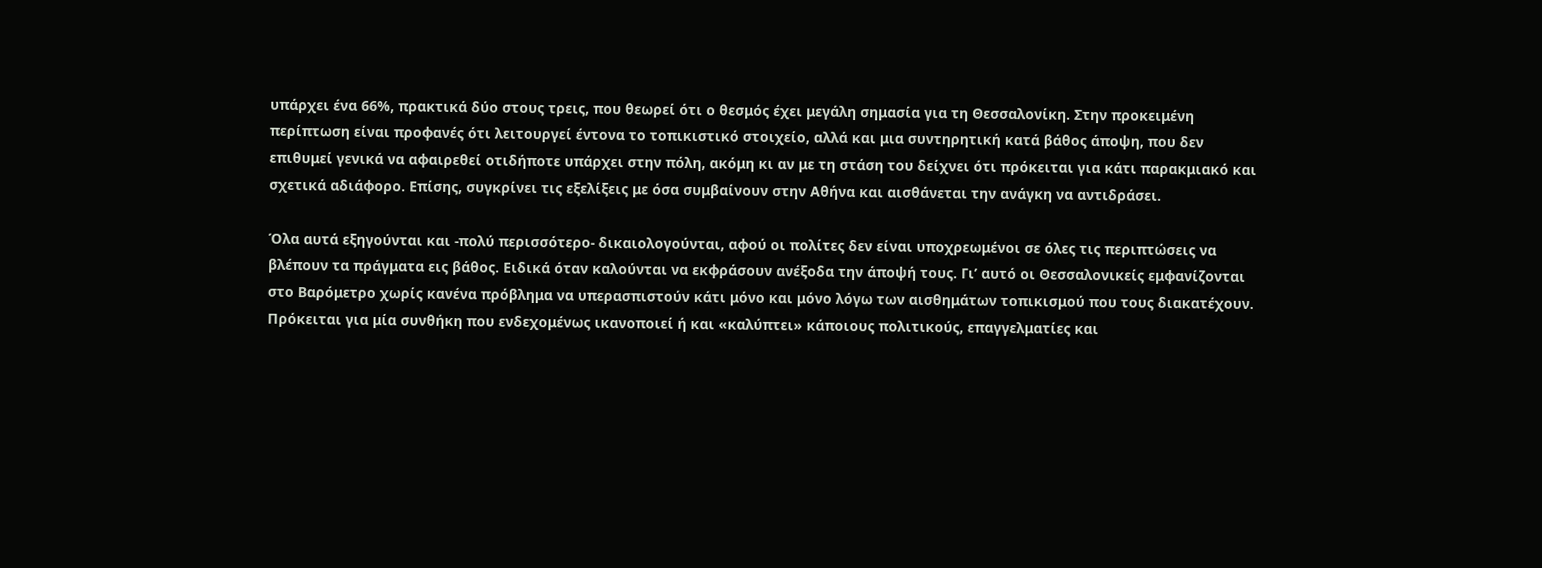υπάρχει ένα 66%, πρακτικά δύο στους τρεις, που θεωρεί ότι ο θεσμός έχει μεγάλη σημασία για τη Θεσσαλονίκη. Στην προκειμένη περίπτωση είναι προφανές ότι λειτουργεί έντονα το τοπικιστικό στοιχείο, αλλά και μια συντηρητική κατά βάθος άποψη, που δεν επιθυμεί γενικά να αφαιρεθεί οτιδήποτε υπάρχει στην πόλη, ακόμη κι αν με τη στάση του δείχνει ότι πρόκειται για κάτι παρακμιακό και σχετικά αδιάφορο. Επίσης, συγκρίνει τις εξελίξεις με όσα συμβαίνουν στην Αθήνα και αισθάνεται την ανάγκη να αντιδράσει.

Όλα αυτά εξηγούνται και -πολύ περισσότερο- δικαιολογούνται, αφού οι πολίτες δεν είναι υποχρεωμένοι σε όλες τις περιπτώσεις να βλέπουν τα πράγματα εις βάθος. Ειδικά όταν καλούνται να εκφράσουν ανέξοδα την άποψή τους. Γι’ αυτό οι Θεσσαλονικείς εμφανίζονται στο Βαρόμετρο χωρίς κανένα πρόβλημα να υπερασπιστούν κάτι μόνο και μόνο λόγω των αισθημάτων τοπικισμού που τους διακατέχουν. Πρόκειται για μία συνθήκη που ενδεχομένως ικανοποιεί ή και «καλύπτει» κάποιους πολιτικούς, επαγγελματίες και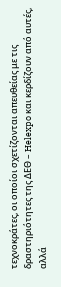τεχνοκράτες, οι οποίοι σχετίζονται απευθείας με τις δραστηριότητες της ΔΕΘ – Helexpo και κερδίζουν από αυτές, αλλά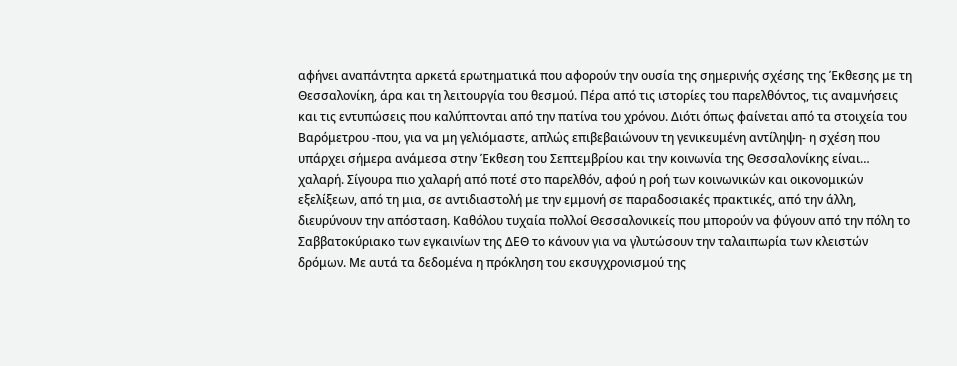αφήνει αναπάντητα αρκετά ερωτηματικά που αφορούν την ουσία της σημερινής σχέσης της Έκθεσης με τη Θεσσαλονίκη, άρα και τη λειτουργία του θεσμού. Πέρα από τις ιστορίες του παρελθόντος, τις αναμνήσεις και τις εντυπώσεις που καλύπτονται από την πατίνα του χρόνου. Διότι όπως φαίνεται από τα στοιχεία του Βαρόμετρου -που, για να μη γελιόμαστε, απλώς επιβεβαιώνουν τη γενικευμένη αντίληψη- η σχέση που υπάρχει σήμερα ανάμεσα στην Έκθεση του Σεπτεμβρίου και την κοινωνία της Θεσσαλονίκης είναι… χαλαρή. Σίγουρα πιο χαλαρή από ποτέ στο παρελθόν, αφού η ροή των κοινωνικών και οικονομικών εξελίξεων, από τη μια, σε αντιδιαστολή με την εμμονή σε παραδοσιακές πρακτικές, από την άλλη, διευρύνουν την απόσταση. Καθόλου τυχαία πολλοί Θεσσαλονικείς που μπορούν να φύγουν από την πόλη το Σαββατοκύριακο των εγκαινίων της ΔΕΘ το κάνουν για να γλυτώσουν την ταλαιπωρία των κλειστών δρόμων. Με αυτά τα δεδομένα η πρόκληση του εκσυγχρονισμού της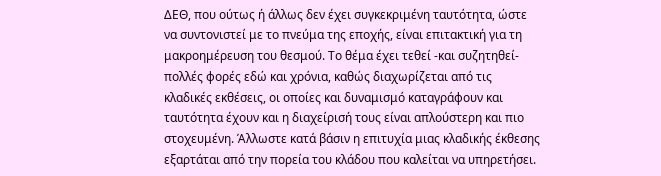ΔΕΘ, που ούτως ή άλλως δεν έχει συγκεκριμένη ταυτότητα, ώστε να συντονιστεί με το πνεύμα της εποχής, είναι επιτακτική για τη μακροημέρευση του θεσμού. Το θέμα έχει τεθεί -και συζητηθεί- πολλές φορές εδώ και χρόνια, καθώς διαχωρίζεται από τις κλαδικές εκθέσεις, οι οποίες και δυναμισμό καταγράφουν και ταυτότητα έχουν και η διαχείρισή τους είναι απλούστερη και πιο στοχευμένη. Άλλωστε κατά βάσιν η επιτυχία μιας κλαδικής έκθεσης εξαρτάται από την πορεία του κλάδου που καλείται να υπηρετήσει.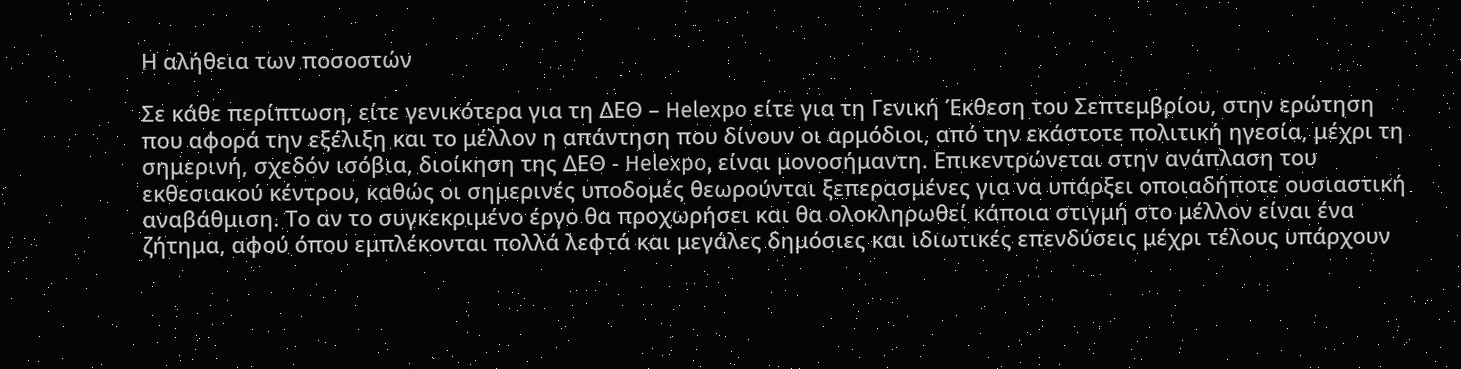Η αλήθεια των ποσοστών

Σε κάθε περίπτωση, είτε γενικότερα για τη ΔΕΘ – Helexpo είτε για τη Γενική Έκθεση του Σεπτεμβρίου, στην ερώτηση που αφορά την εξέλιξη και το μέλλον η απάντηση που δίνουν οι αρμόδιοι, από την εκάστοτε πολιτική ηγεσία, μέχρι τη σημερινή, σχεδόν ισόβια, διοίκηση της ΔΕΘ - Helexpo, είναι μονοσήμαντη. Επικεντρώνεται στην ανάπλαση του εκθεσιακού κέντρου, καθώς οι σημερινές υποδομές θεωρούνται ξεπερασμένες για να υπάρξει οποιαδήποτε ουσιαστική αναβάθμιση. Το αν το συγκεκριμένο έργο θα προχωρήσει και θα ολοκληρωθεί κάποια στιγμή στο μέλλον είναι ένα ζήτημα, αφού όπου εμπλέκονται πολλά λεφτά και μεγάλες δημόσιες και ιδιωτικές επενδύσεις μέχρι τέλους υπάρχουν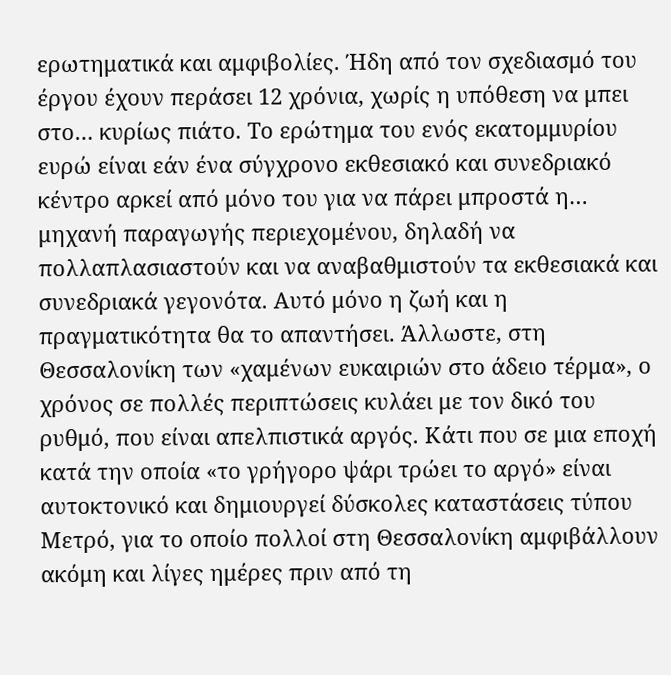ερωτηματικά και αμφιβολίες. Ήδη από τον σχεδιασμό του έργου έχουν περάσει 12 χρόνια, χωρίς η υπόθεση να μπει στο… κυρίως πιάτο. Το ερώτημα του ενός εκατομμυρίου ευρώ είναι εάν ένα σύγχρονο εκθεσιακό και συνεδριακό κέντρο αρκεί από μόνο του για να πάρει μπροστά η… μηχανή παραγωγής περιεχομένου, δηλαδή να πολλαπλασιαστούν και να αναβαθμιστούν τα εκθεσιακά και συνεδριακά γεγονότα. Αυτό μόνο η ζωή και η πραγματικότητα θα το απαντήσει. Άλλωστε, στη Θεσσαλονίκη των «χαμένων ευκαιριών στο άδειο τέρμα», ο χρόνος σε πολλές περιπτώσεις κυλάει με τον δικό του ρυθμό, που είναι απελπιστικά αργός. Κάτι που σε μια εποχή κατά την οποία «το γρήγορο ψάρι τρώει το αργό» είναι αυτοκτονικό και δημιουργεί δύσκολες καταστάσεις τύπου Μετρό, για το οποίο πολλοί στη Θεσσαλονίκη αμφιβάλλουν ακόμη και λίγες ημέρες πριν από τη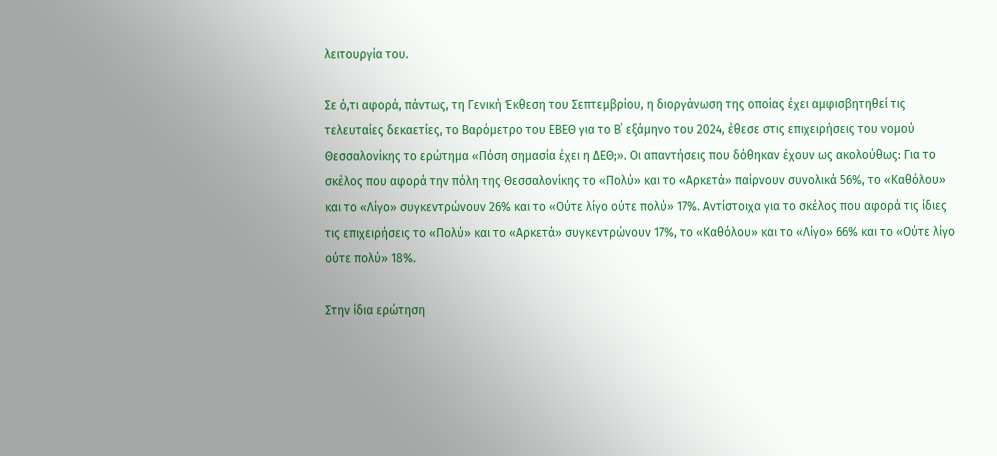λειτουργία του.

Σε ό,τι αφορά, πάντως, τη Γενική Έκθεση του Σεπτεμβρίου, η διοργάνωση της οποίας έχει αμφισβητηθεί τις τελευταίες δεκαετίες, το Βαρόμετρο του ΕΒΕΘ για το Β΄ εξάμηνο του 2024, έθεσε στις επιχειρήσεις του νομού Θεσσαλονίκης το ερώτημα «Πόση σημασία έχει η ΔΕΘ;». Οι απαντήσεις που δόθηκαν έχουν ως ακολούθως: Για το σκέλος που αφορά την πόλη της Θεσσαλονίκης το «Πολύ» και το «Αρκετά» παίρνουν συνολικά 56%, το «Καθόλου» και το «Λίγο» συγκεντρώνουν 26% και το «Ούτε λίγο ούτε πολύ» 17%. Αντίστοιχα για το σκέλος που αφορά τις ίδιες τις επιχειρήσεις το «Πολύ» και το «Αρκετά» συγκεντρώνουν 17%, το «Καθόλου» και το «Λίγο» 66% και το «Ούτε λίγο ούτε πολύ» 18%.

Στην ίδια ερώτηση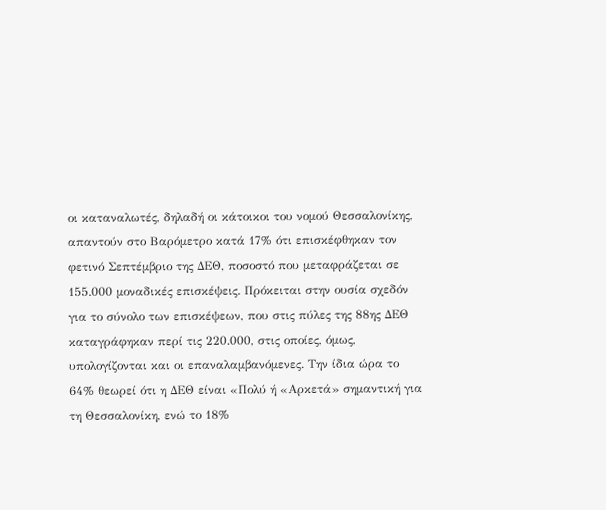οι καταναλωτές, δηλαδή οι κάτοικοι του νομού Θεσσαλονίκης, απαντούν στο Βαρόμετρο κατά 17% ότι επισκέφθηκαν τον φετινό Σεπτέμβριο της ΔΕΘ, ποσοστό που μεταφράζεται σε 155.000 μοναδικές επισκέψεις. Πρόκειται στην ουσία σχεδόν για το σύνολο των επισκέψεων, που στις πύλες της 88ης ΔΕΘ καταγράφηκαν περί τις 220.000, στις οποίες, όμως, υπολογίζονται και οι επαναλαμβανόμενες. Την ίδια ώρα το 64% θεωρεί ότι η ΔΕΘ είναι «Πολύ ή «Αρκετά» σημαντική για τη Θεσσαλονίκη, ενώ το 18%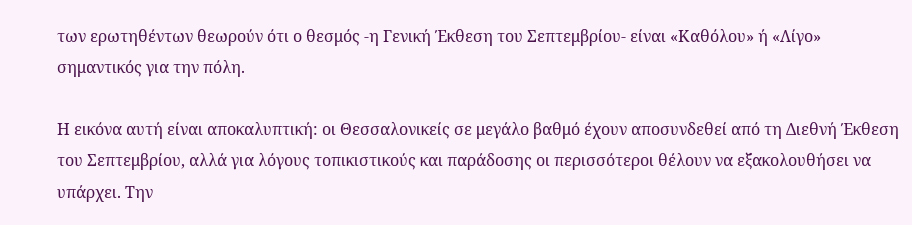των ερωτηθέντων θεωρούν ότι ο θεσμός -η Γενική Έκθεση του Σεπτεμβρίου- είναι «Καθόλου» ή «Λίγο» σημαντικός για την πόλη.

Η εικόνα αυτή είναι αποκαλυπτική: οι Θεσσαλονικείς σε μεγάλο βαθμό έχουν αποσυνδεθεί από τη Διεθνή Έκθεση του Σεπτεμβρίου, αλλά για λόγους τοπικιστικούς και παράδοσης οι περισσότεροι θέλουν να εξακολουθήσει να υπάρχει. Την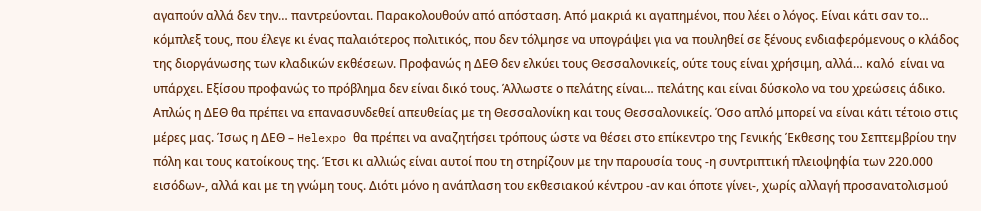αγαπούν αλλά δεν την… παντρεύονται. Παρακολουθούν από απόσταση. Από μακριά κι αγαπημένοι, που λέει ο λόγος. Είναι κάτι σαν το… κόμπλεξ τους, που έλεγε κι ένας παλαιότερος πολιτικός, που δεν τόλμησε να υπογράψει για να πουληθεί σε ξένους ενδιαφερόμενους ο κλάδος της διοργάνωσης των κλαδικών εκθέσεων. Προφανώς η ΔΕΘ δεν ελκύει τους Θεσσαλονικείς, ούτε τους είναι χρήσιμη, αλλά… καλό  είναι να υπάρχει. Εξίσου προφανώς το πρόβλημα δεν είναι δικό τους. Άλλωστε ο πελάτης είναι… πελάτης και είναι δύσκολο να του χρεώσεις άδικο. Απλώς η ΔΕΘ θα πρέπει να επανασυνδεθεί απευθείας με τη Θεσσαλονίκη και τους Θεσσαλονικείς. Όσο απλό μπορεί να είναι κάτι τέτοιο στις μέρες μας. Ίσως η ΔΕΘ – Helexpo θα πρέπει να αναζητήσει τρόπους ώστε να θέσει στο επίκεντρο της Γενικής Έκθεσης του Σεπτεμβρίου την πόλη και τους κατοίκους της. Έτσι κι αλλιώς είναι αυτοί που τη στηρίζουν με την παρουσία τους -η συντριπτική πλειοψηφία των 220.000 εισόδων-, αλλά και με τη γνώμη τους. Διότι μόνο η ανάπλαση του εκθεσιακού κέντρου -αν και όποτε γίνει-, χωρίς αλλαγή προσανατολισμού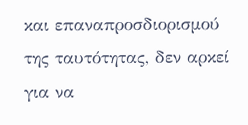και επαναπροσδιορισμού της ταυτότητας, δεν αρκεί για να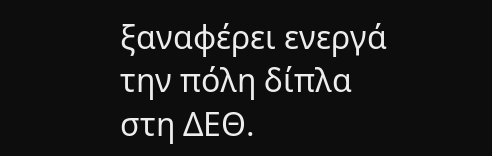ξαναφέρει ενεργά την πόλη δίπλα στη ΔΕΘ.